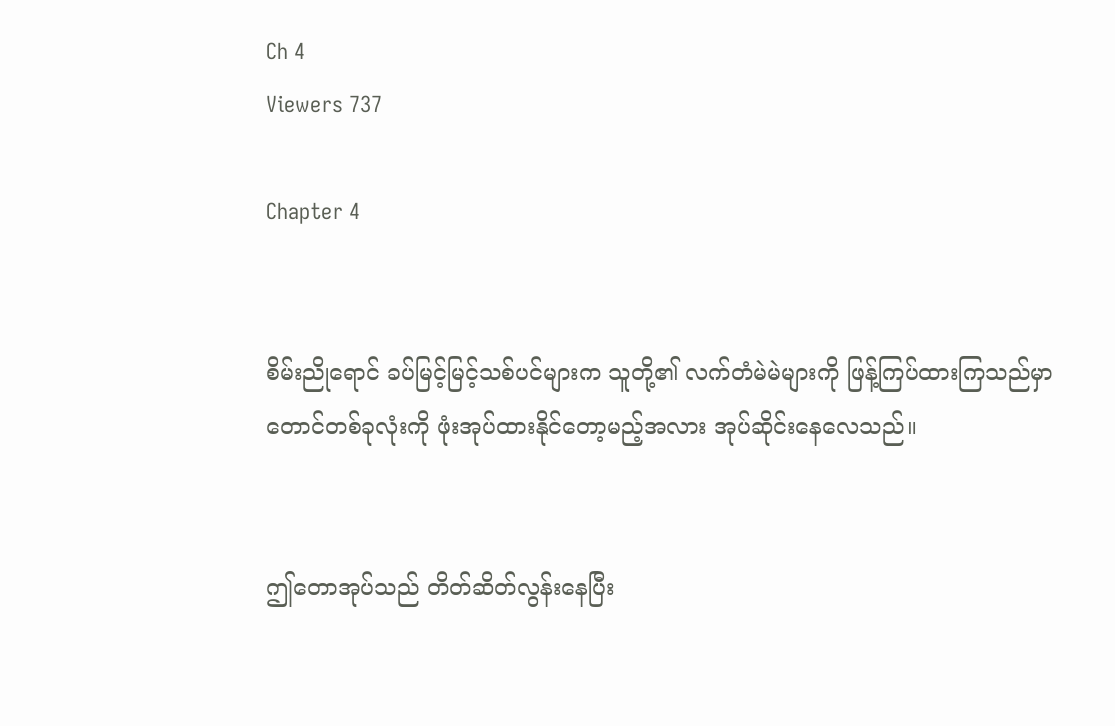Ch 4
Viewers 737

Chapter 4


စိမ်းညိုရောင် ခပ်မြင့်မြင့်သစ်ပင်များက သူတို့၏ လက်တံမဲမဲများကို ဖြန့်ကြပ်ထားကြသည်မှာ တောင်တစ်ခုလုံးကို ဖုံးအုပ်ထားနိုင်တော့မည့်အလား အုပ်ဆိုင်းနေလေသည်။


ဤတောအုပ်သည် တိတ်ဆိတ်လွန်းနေပြီး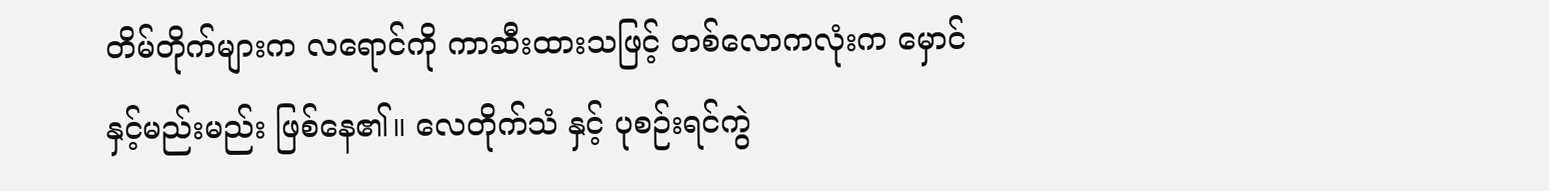တိမ်တိုက်များက လရောင်ကို ကာဆီးထားသဖြင့် တစ်လောကလုံးက မှောင်နှင့်မည်းမည်း ဖြစ်နေ၏။ လေတိုက်သံ နှင့် ပုစဉ်းရင်ကွဲ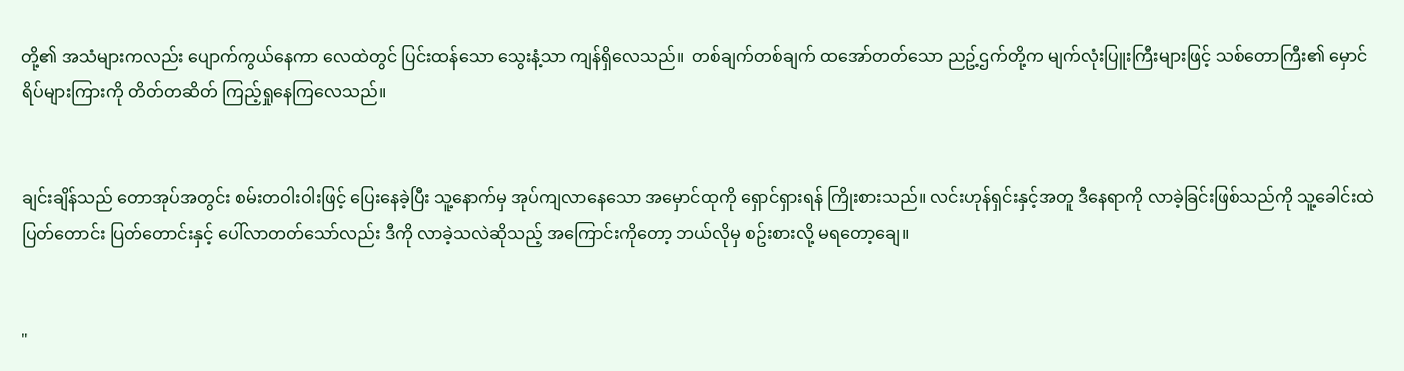တို့၏ အသံများကလည်း ပျောက်ကွယ်နေကာ လေထဲတွင် ပြင်းထန်သော သွေးနံ့သာ ကျန်ရှိလေသည်။  တစ်ချက်တစ်ချက် ထအော်တတ်သော ညဥ့်ဌက်တို့က မျက်လုံးပြူးကြီးများဖြင့် သစ်တောကြီး၏ မှောင်ရိပ်များကြားကို တိတ်တဆိတ် ကြည့်ရှုနေကြလေသည်။


ချင်းချိန်သည် တောအုပ်အတွင်း စမ်းတဝါးဝါးဖြင့် ပြေးနေခဲ့ပြီး သူ့နောက်မှ အုပ်ကျလာနေသော အမှောင်ထုကို ရှောင်ရှားရန် ကြိုးစားသည်။ လင်းဟုန်ရှင်းနှင့်အတူ ဒီနေရာကို လာခဲ့ခြင်းဖြစ်သည်ကို သူ့ခေါင်းထဲ ပြတ်တောင်း ပြတ်တောင်းနှင့် ပေါ်လာတတ်သော်လည်း ဒီကို လာခဲ့သလဲဆိုသည့် အကြောင်းကိုတော့ ဘယ်လိုမှ စဥ်းစားလို့ မရတော့ချေ။


"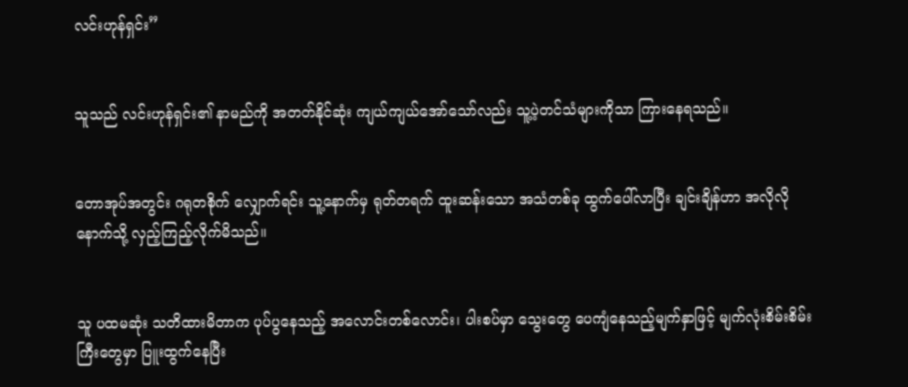လင်းဟုန်ရှင်း”


သူသည် လင်းဟုန်ရှင်း၏ နာမည်ကို အတတ်နိုင်ဆုံး ကျယ်ကျယ်အော်သော်လည်း သူ့ပဲ့တင်သံများကိုသာ ကြားနေရသည်။


တောအုပ်အတွင်း ဂရုတစိုက် လျှောက်ရင်း သူ့နောက်မှ ရုတ်တရက် ထူးဆန်းသော အသံတစ်ခု ထွက်ပေါ်လာပြီး ချင်းချိန်ဟာ အလိုလို နောက်သို့ လှည့်ကြည့်လိုက်မိသည်။


သူ ပထမဆုံး သတိထားမိတာက ပုပ်ပွနေသည့် အလောင်းတစ်လောင်း၊ ပါးစပ်မှာ သွေးတွေ ပေကျံနေသည့်မျက်နှာဖြင့် မျက်လုံးစိမ်းစိမ်းကြီးတွေမှာ ပြူးထွက်နေပြီး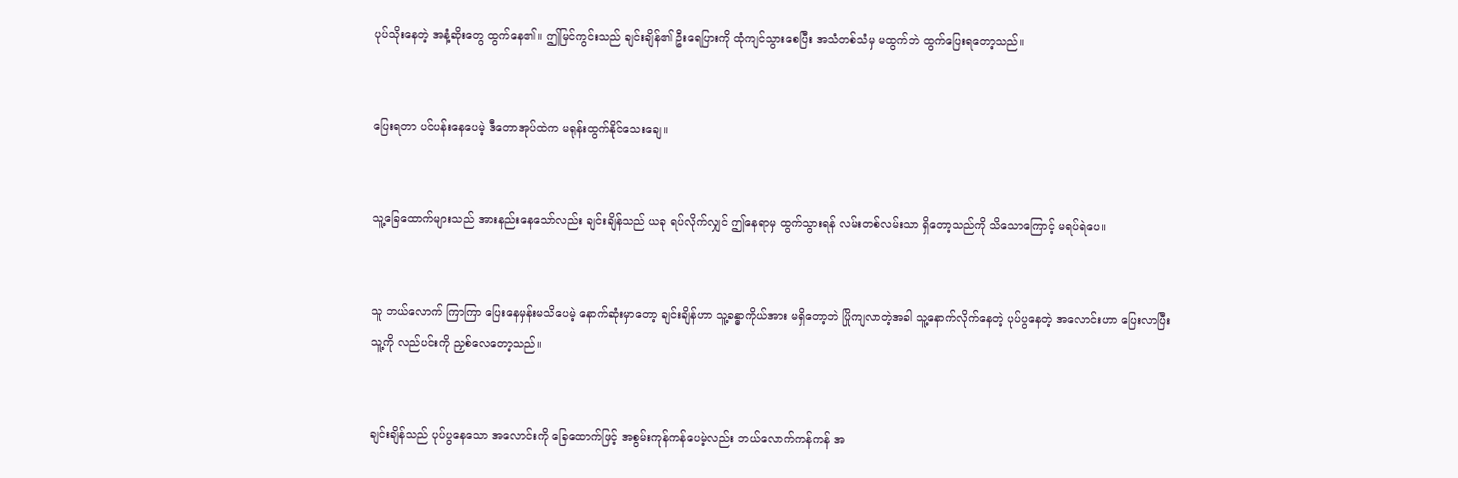ပုပ်သိုးနေတဲ့ အနံ့ဆိုးတွေ ထွက်နေ၏။ ဤမြင်ကွင်းသည် ချင်းချိန်၏ ဦးရေပြားကို ထုံကျင်သွားစေပြီး အသံတစ်သံမှ မထွက်ဘဲ ထွက်ပြေးရတော့သည်။


ပြေးရတာ ပင်ပန်းနေပေမဲ့ ဒီတောအုပ်ထဲက မရုန်းထွက်နိုင်သေးချေ။


သူ့ခြေထောက်များသည် အားနည်းနေသော်လည်း ချင်းချိန်သည် ယခု ရပ်လိုက်လျှင် ဤနေရာမှ ထွက်သွားရန် လမ်းတစ်လမ်းသာ ရှိတော့သည်ကို သိသောကြောင့် မရပ်ရဲပေ။


သူ ဘယ်လောက် ကြာကြာ ပြေးနေမှန်းမသိပေမဲ့ နောက်ဆုံးမှာတော့ ချင်းချိန်ဟာ သူ့ခန္ဓာကိုယ်အား မရှိတော့ဘဲ ပြိုကျလာတဲ့အခါ သူ့နောက်လိုက်နေတဲ့ ပုပ်ပွနေတဲ့ အလောင်းဟာ ပြေးလာပြီး သူ့ကို လည်ပင်းကို ညှစ်လေတော့သည်။


ချင်းချိန်သည် ပုပ်ပွနေသော အလောင်းကို ခြေထောက်ဖြင့် အစွမ်းကုန်ကန်ပေမဲ့လည်း ဘယ်လောက်ကန်ကန် အ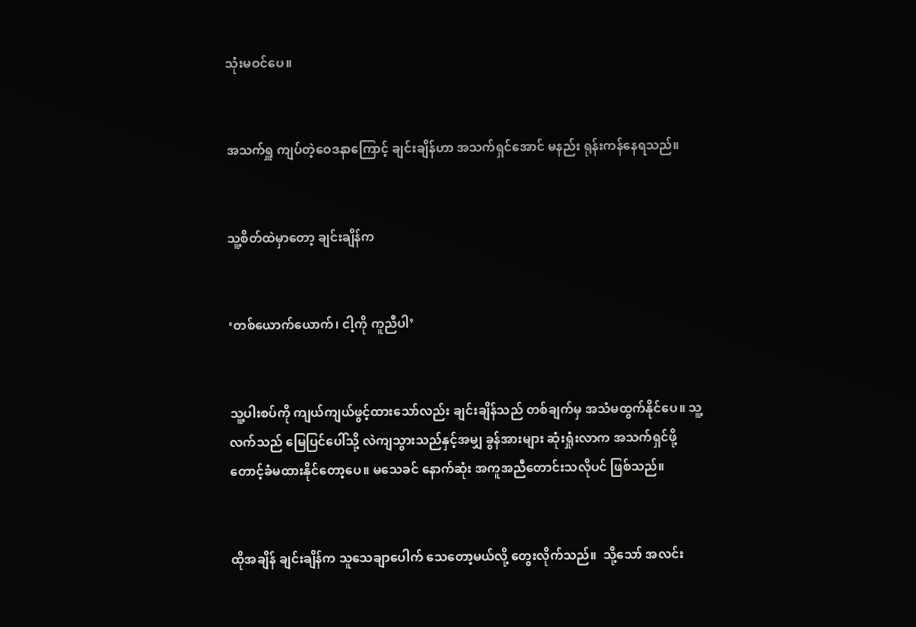သုံးမဝင်ပေ။


အသက်ရှူ ကျပ်တဲ့ဝေဒနာကြောင့် ချင်းချိန်ဟာ အသက်ရှင်အောင် မနည်း ရုန်းကန်နေရသည်။


သူ့စိတ်ထဲမှာတော့ ချင်းချိန်က


‘တစ်ယောက်ယောက်၊ ငါ့ကို ကူညီပါ’


သူ့ပါးစပ်ကို ကျယ်ကျယ်ဖွင့်ထားသော်လည်း ချင်းချိန်သည် တစ်ချက်မှ အသံမထွက်နိုင်ပေ။ သူ့လက်သည် မြေပြင်ပေါ်သို့ လဲကျသွားသည်နှင့်အမျှ ခွန်အားများ ဆုံးရှုံးလာက အသက်ရှင်ဖို့ တောင့်ခံမထားနိုင်တော့ပေ။ မသေခင် နောက်ဆုံး အကူအညီတောင်းသလိုပင် ဖြစ်သည်။


ထိုအချိန် ချင်းချိန်က သူသေချာပေါက် သေတော့မယ်လို့ တွေးလိုက်သည်။  သို့သော် အလင်း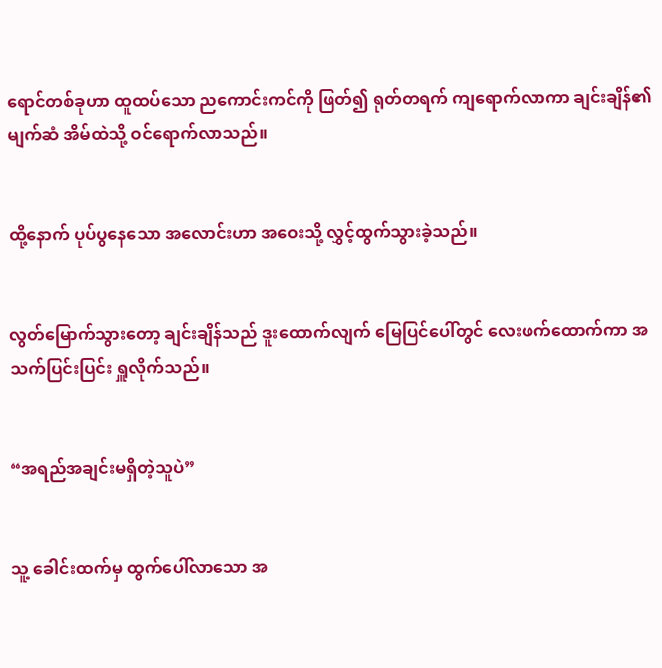ရောင်တစ်ခုဟာ ထူထပ်သော ညကောင်းကင်ကို ဖြတ်၍ ရုတ်တရက် ကျရောက်လာကာ ချင်းချိန်၏ မျက်ဆံ အိမ်ထဲသို့ ဝင်ရောက်လာသည်။


ထို့နောက် ပုပ်ပွနေသော အလောင်းဟာ အဝေးသို့ လွှင့်ထွက်သွားခဲ့သည်။


လွတ်မြောက်သွားတော့ ချင်းချိန်သည် ဒူးထောက်လျက် မြေပြင်ပေါ်တွင် လေးဖက်ထောက်ကာ အသက်ပြင်းပြင်း ရှူလိုက်သည်။


“အရည်အချင်းမရှိတဲ့သူပဲ”


သူ့ ခေါင်းထက်မှ ထွက်ပေါ်လာသော အ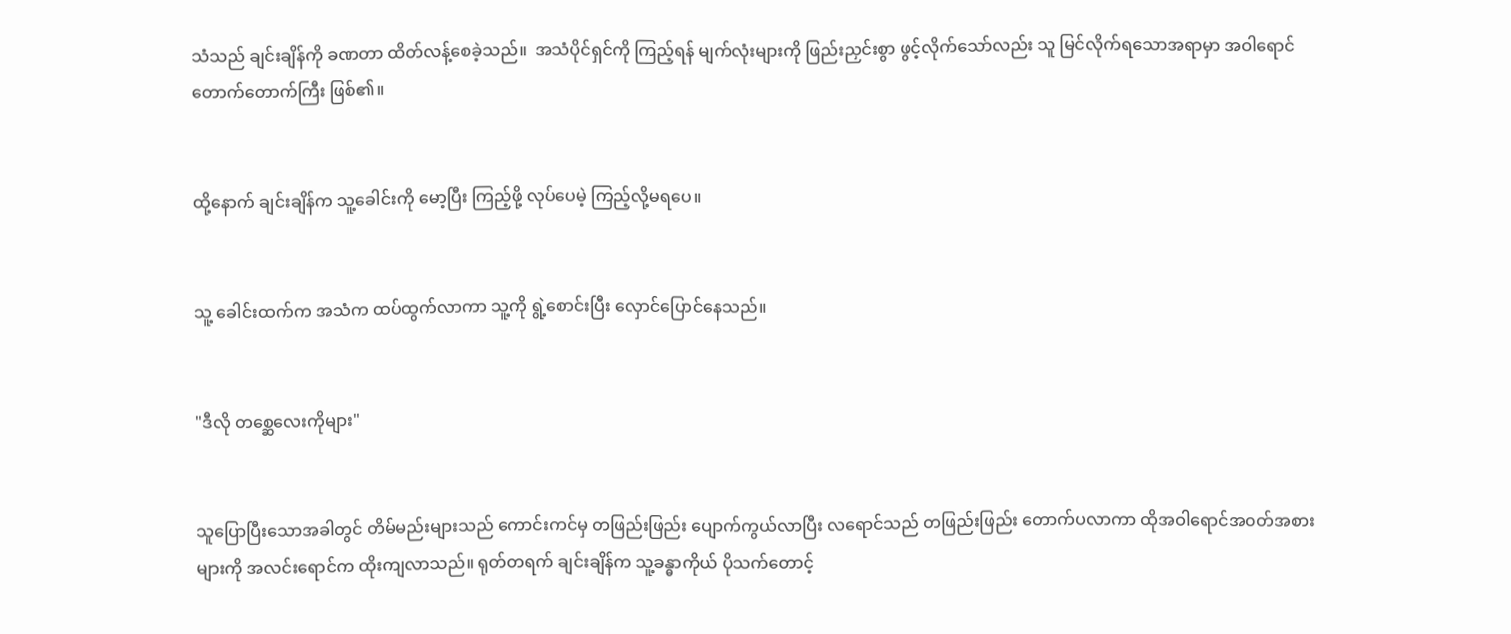သံသည် ချင်းချိန်ကို ခဏတာ ထိတ်လန့်စေခဲ့သည်။  အသံပိုင်ရှင်ကို ကြည့်ရန် မျက်လုံးများကို ဖြည်းညှင်းစွာ ဖွင့်လိုက်သော်လည်း သူ မြင်လိုက်ရသောအရာမှာ အဝါရောင် တောက်တောက်ကြီး ဖြစ်၏။


ထို့နောက် ချင်းချိန်က သူ့ခေါင်းကို မော့ပြီး ကြည့်ဖို့ လုပ်ပေမဲ့ ကြည့်လို့မရပေ။


သူ့ ခေါင်းထက်က အသံက ထပ်ထွက်လာကာ သူ့ကို ရွဲ့စောင်းပြီး လှောင်ပြောင်နေသည်။


"ဒီလို ‌တစ္ဆေလေးကိုများ"


သူပြောပြီးသောအခါတွင် တိမ်မည်းများသည် ကောင်းကင်မှ တဖြည်းဖြည်း ပျောက်ကွယ်လာပြီး လရောင်သည် တဖြည်းဖြည်း တောက်ပလာကာ ထိုအဝါရောင်အ၀တ်အစားများကို အလင်းရောင်က ထိုးကျလာသည်။ ရုတ်တရက် ချင်းချိန်က သူ့ခန္ဓာကိုယ် ပိုသက်တောင့်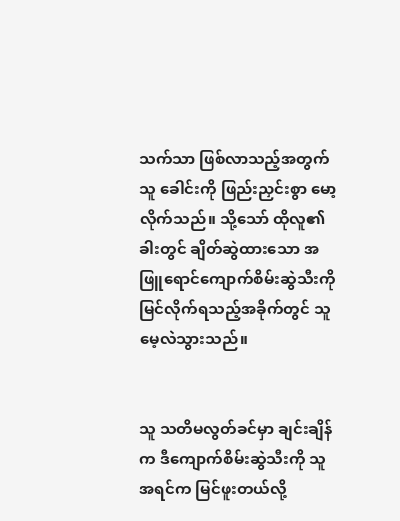သက်သာ ဖြစ်လာသည့်အတွက် သူ ခေါင်းကို ဖြည်းညှင်းစွာ မော့လိုက်သည်။ သို့သော် ထိုလူ၏ခါးတွင် ချိတ်ဆွဲထားသော အဖြူရောင်ကျောက်စိမ်းဆွဲသီးကို မြင်လိုက်ရသည့်အခိုက်တွင် သူ မေ့လဲသွားသည်။


သူ သတိမလွတ်ခင်မှာ ချင်းချိန်က ဒီကျောက်စိမ်းဆွဲသီးကို သူအရင်က မြင်ဖူးတယ်လို့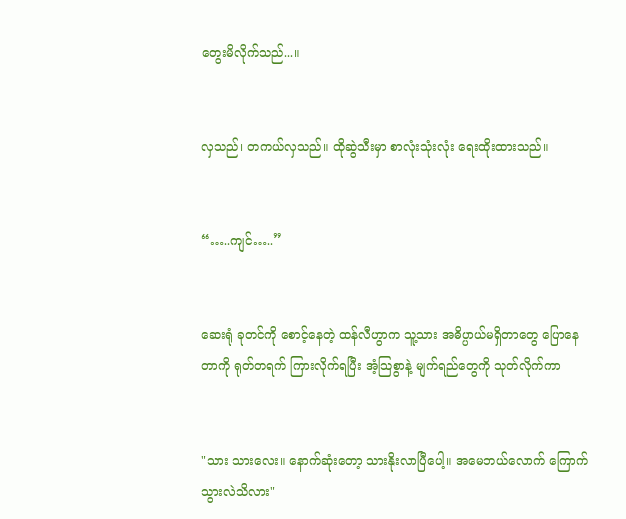တွေးမိလိုက်သည်...။


လှသည်၊ တကယ်လှသည်။ ထိုဆွဲသီးမှာ စာလုံးသုံးလုံး ရေးထိုးထားသည်။


“…..ကျင်…..”


ဆေးရုံ ခုတင်ကို စောင့်နေတဲ့ ထန်လီဟွာက သူ့သား အဓိပ္ပာယ်မရှိတာတွေ ပြောနေတာကို ရုတ်တရက် ကြားလိုက်ရပြီး အံ့သြစွာနဲ့ မျက်ရည်တွေကို သုတ်လိုက်ကာ


"သား သားလေး။ နောက်ဆုံးတော့ သားနိုးလာပြီပေါ့။ အမေဘယ်လောက် ကြောက်သွားလဲသိလား"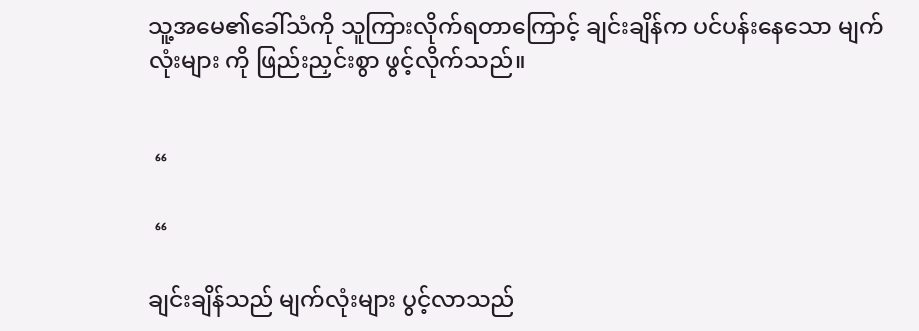သူ့အမေ၏ခေါ်သံကို သူကြားလိုက်ရတာကြောင့် ချင်းချိန်က ပင်ပန်းနေသော မျက်လုံးများ ကို ဖြည်းညှင်းစွာ ဖွင့်လိုက်သည်။


 “

 “

ချင်းချိန်သည် မျက်လုံးများ ပွင့်လာသည်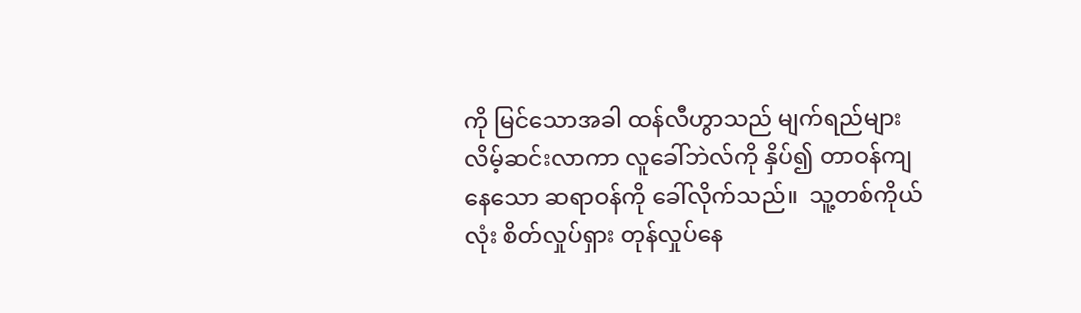ကို မြင်သောအခါ ထန်လီဟွာသည် ‌မျက်ရည်များ လိမ့်ဆင်းလာကာ လူခေါ်ဘဲလ်ကို နှိပ်၍ တာဝန်ကျနေသော ဆရာဝန်ကို ခေါ်လိုက်သည်။  သူ့တစ်ကိုယ်လုံး စိတ်လှုပ်ရှား တုန်လှုပ်နေ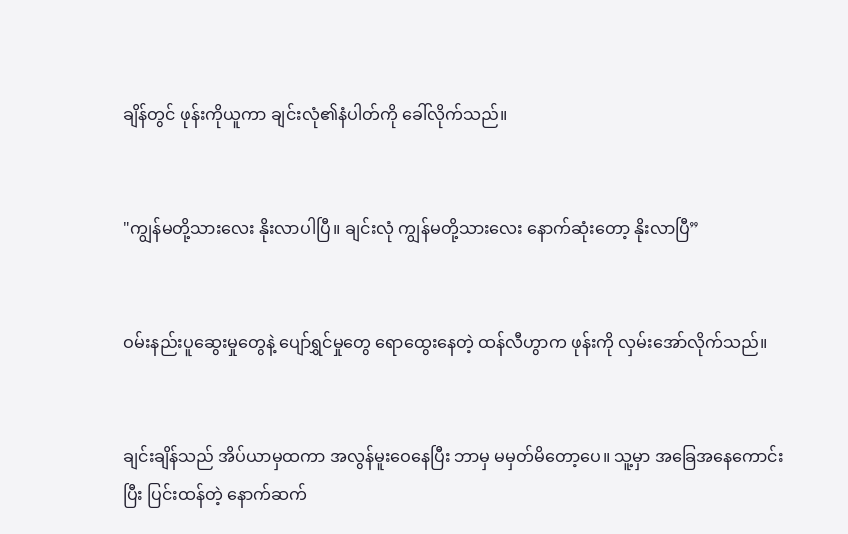ချိန်တွင် ဖုန်းကိုယူကာ ချင်းလုံ၏နံပါတ်ကို ခေါ်လိုက်သည်။


"ကျွန်မတို့သားလေး နိုးလာပါပြီ။ ချင်းလုံ ကျွန်မတို့သားလေး နောက်ဆုံးတော့ နိုးလာပြီ”


ဝမ်းနည်းပူဆွေးမှုတွေနဲ့ ပျော်ရွှင်မှုတွေ ရောထွေးနေတဲ့ ထန်လီဟွာက ဖုန်းကို လှမ်းအော်လိုက်သည်။


ချင်းချိန်သည် အိပ်ယာမှထကာ အလွန်မူးဝေနေပြီး ဘာမှ မမှတ်မိတော့ပေ။ သူ့မှာ အခြေအနေကောင်းပြီး ပြင်းထန်တဲ့ နောက်ဆက်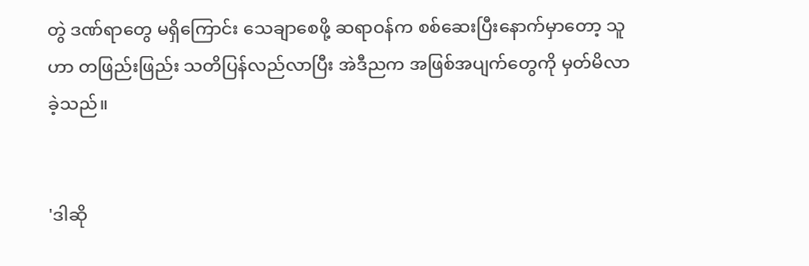တွဲ ဒဏ်ရာတွေ မရှိကြောင်း သေချာစေဖို့ ဆရာဝန်က စစ်ဆေးပြီးနောက်မှာတော့ သူဟာ တဖြည်းဖြည်း သတိပြန်လည်လာပြီး အဲဒီညက အဖြစ်အပျက်တွေကို မှတ်မိလာခဲ့သည်။


'ဒါဆို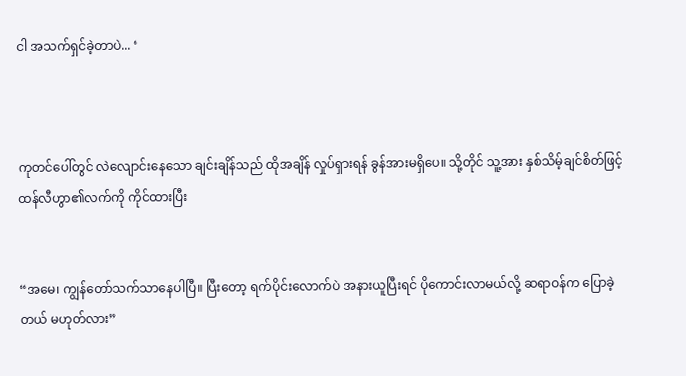ငါ အသက်ရှင်ခဲ့တာပဲ... ‘



ကုတင်ပေါ်တွင် လဲလျောင်းနေသော ချင်းချိန်သည် ထိုအချိန် လှုပ်ရှားရန် ခွန်အားမရှိပေ။ သို့တိုင် သူ့အား နှစ်သိမ့်ချင်စိတ်ဖြင့် ထန်လီဟွာ၏လက်ကို ကိုင်ထားပြီး


“အမေ၊ ကျွန်တော်သက်သာနေပါပြီ။ ပြီးတော့ ရက်ပိုင်းလောက်ပဲ အနားယူပြီးရင် ပိုကောင်းလာမယ်လို့ ဆရာဝန်က ပြောခဲ့တယ် မဟုတ်လား”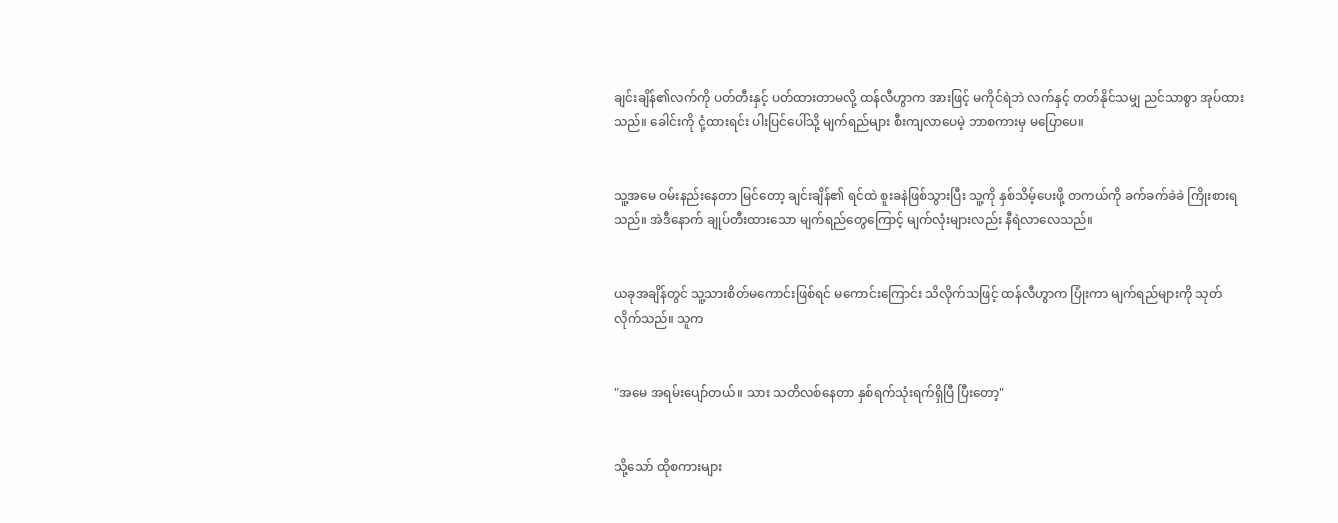ချင်းချိန်၏လက်ကို ပတ်တီးနှင့် ပတ်ထားတာမလို့ ထန်လီဟွာက အားဖြင့် မကိုင်ရဲဘဲ လက်နှင့် တတ်နိုင်သမျှ ညင်သာစွာ အုပ်ထားသည်။ ခေါင်းကို ငုံ့ထားရင်း ပါးပြင်ပေါ်သို့ မျက်ရည်များ စီးကျလာပေမဲ့ ဘာစကားမှ မပြောပေ။


သူ့အမေ ဝမ်းနည်းနေတာ မြင်တော့ ချင်းချိန်၏ ရင်ထဲ စူးခနဲဖြစ်သွားပြီး သူ့ကို နှစ်သိမ့်ပေးဖို့ တကယ်ကို ခက်ခက်ခဲခဲ ကြိုးစားရသည်။ အဲဒီနောက် ချုပ်တီးထားသော မျက်ရည်တွေကြောင့် မျက်လုံးများလည်း နီရဲလာလေသည်။


ယခုအချိန်တွင် သူ့သားစိတ်မကောင်းဖြစ်ရင် မကောင်းကြောင်း သိလိုက်သဖြင့် ထန်လီဟွာက ပြုံးကာ မျက်ရည်များကို သုတ်လိုက်သည်။ သူက


"အမေ အရမ်းပျော်‌တယ်။ သား သတိလစ်နေတာ နှစ်ရက်သုံးရက်ရှိပြီ ပြီးတော့"


သို့သော် ထိုစကားများ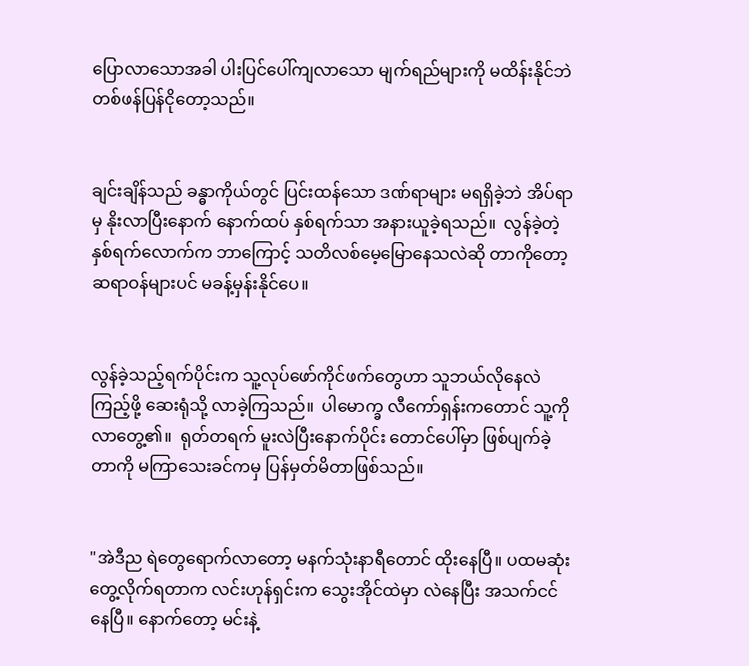ပြောလာသောအခါ ပါးပြင်ပေါ်ကျလာသော မျက်ရည်များကို မထိန်းနိုင်ဘဲ တစ်ဖန်ပြန်ငိုတော့သည်။


ချင်းချိန်သည် ခန္ဓာကိုယ်တွင် ပြင်းထန်သော ဒဏ်ရာများ မရရှိခဲ့ဘဲ အိပ်ရာမှ နိုးလာပြီးနောက် နောက်ထပ် နှစ်ရက်သာ အနားယူခဲ့ရသည်။  လွန်ခဲ့တဲ့ နှစ်ရက်လောက်က ဘာကြောင့် သတိလစ်မေ့မြောနေသလဲဆို တာကိုတော့ ဆရာဝန်များပင် မခန့်မှန်းနိုင်ပေ။


လွန်ခဲ့သည့်ရက်ပိုင်းက သူ့လုပ်ဖော်ကိုင်ဖက်တွေဟာ သူဘယ်လိုနေလဲ ကြည့်ဖို့ ဆေးရုံသို့ လာခဲ့ကြသည်။  ပါမောက္ခ လီကော်ရှန်းကတောင် သူ့ကို လာတွေ့၏။  ရုတ်တရက် မူးလဲပြီးနောက်ပိုင်း တောင်ပေါ်မှာ ဖြစ်ပျက်ခဲ့တာကို မကြာသေးခင်ကမှ ပြန်မှတ်မိတာဖြစ်သည်။


"အဲဒီည ရဲတွေရောက်လာတော့ မနက်သုံးနာရီတောင် ထိုးနေပြီ။ ပထမဆုံးတွေ့လိုက်ရတာက လင်းဟုန်ရှင်းက သွေးအိုင်ထဲမှာ လဲနေပြီး အသက်ငင်နေပြီ။ နောက်တော့ မင်းနဲ့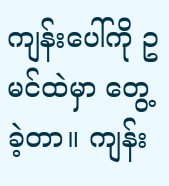ကျန်းပေါ်ကို ဥမင်ထဲမှာ တွေ့ခဲ့တာ။ ကျန်း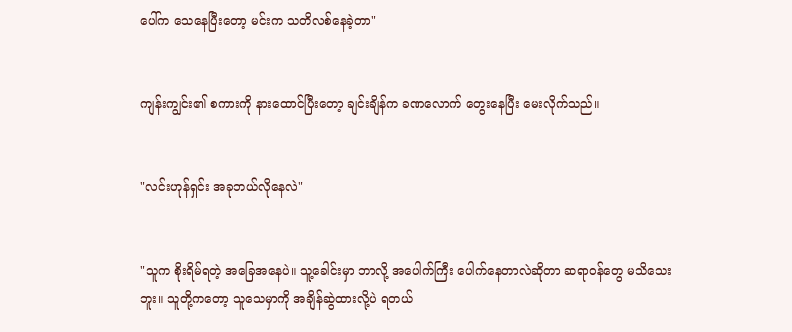ပေါ်က သေနေပြီးတော့ မင်းက သတိလစ်နေခဲ့တာ"


ကျန်းကျွင်း၏ စကားကို နားထောင်ပြီးတော့ ချင်းချိန်က ခဏလောက် တွေးနေပြီး မေးလိုက်သည်။


"လင်းဟုန်ရှင်း အခုဘယ်လိုနေလဲ"


"သူက စိုးရိမ်ရတဲ့ အခြေအနေပဲ။ သူ့ခေါင်းမှာ ဘာလို့ အပေါက်ကြီး ပေါက်နေတာလဲဆိုတာ ဆရာဝန်တွေ မသိသေးဘူး။ သူတို့ကတော့ သူသေမှာကို အချိန်ဆွဲထားလို့ပဲ ရတယ်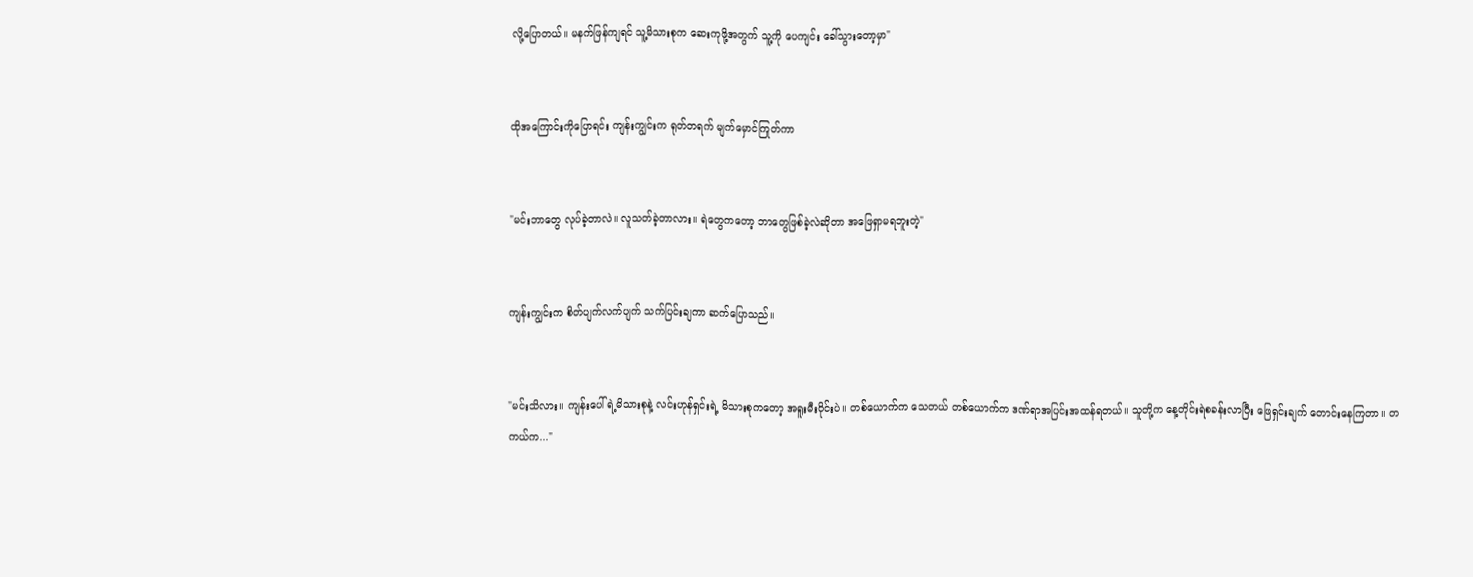လို့ပြောတယ်။ မနက်ဖြန်ကျရင် သူ့မိသားစုက ဆေးကုဖို့အတွက် သူ့ကို ပေကျင်း ခေါ်သွားတော့မှာ"


ထိုအကြောင်းကိုပြောရင်း ကျန်းကျွင်းက ရုတ်တရက် မျက်မှောင်ကြုတ်ကာ


"မင်းဘာတွေ လုပ်ခဲ့တာလဲ။ လူသတ်ခဲ့တာလား။ ရဲတွေကတော့ ဘာတွေဖြစ်ခဲ့လဲဆိုတာ အဖြေရှာမရဘူးတဲ့"


ကျန်းကျွင်းက စိတ်ပျက်လက်ပျက် သက်ပြင်းချကာ ဆက်ပြောသည်။


"မင်းသိလား။ ကျန်းပေါ်ရဲ့မိသားစုနဲ့ လင်းဟုန်ရှင်းရဲ့ မိသားစုကတော့ အရူးမီးဝိုင်းပဲ။ တစ်ယောက်က သေတယ် တစ်ယောက်က ဒဏ်ရာအပြင်းအထန်ရတယ်။ သူတို့က နေ့တိုင်းရဲစခန်းလာပြီး ဖြေရှင်းချက် တောင်းနေကြတာ။ တကယ်က..."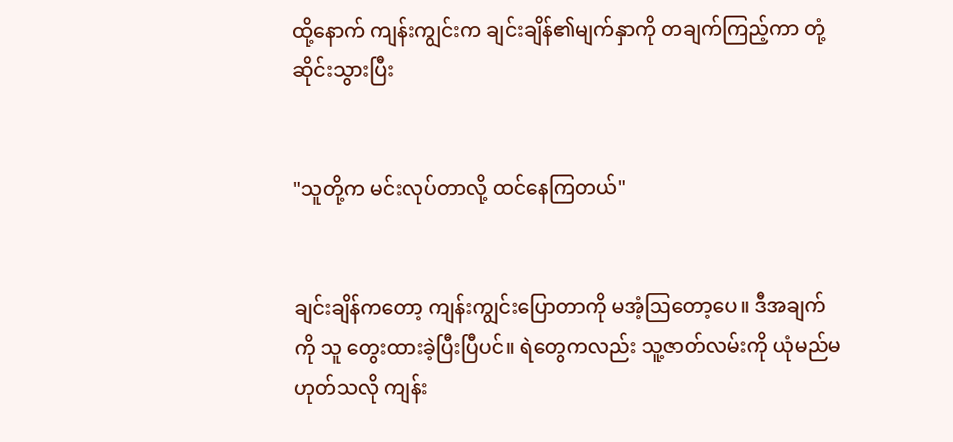ထို့နောက် ကျန်းကျွင်းက ချင်းချိန်၏မျက်နှာကို တချက်ကြည့်ကာ တုံ့ဆိုင်းသွားပြီး


"သူတို့က မင်းလုပ်တာလို့ ထင်နေကြတယ်"


ချင်းချိန်ကတော့ ကျန်းကျွင်းပြောတာကို မအံ့ဩတော့ပေ။ ဒီအချက်ကို သူ တွေးထားခဲ့ပြီးပြီပင်။ ရဲတွေကလည်း သူ့ဇာတ်လမ်းကို ယုံမည်မဟုတ်သလို ကျန်း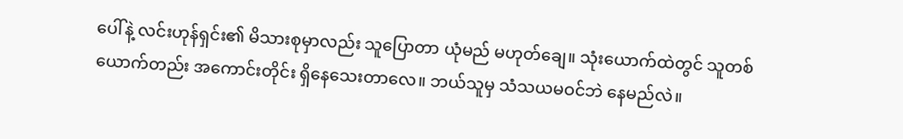ပေါ်နဲ့ လင်းဟုန်ရှင်း၏ မိသားစုမှာလည်း သူပြောတာ ယုံမည် မဟုတ်ချေ။ သုံးယောက်ထဲတွင် သူတစ်ယောက်တည်း အကောင်းတိုင်း ရှိနေသေးတာလေ။ ဘယ်သူမှ သံသယမဝင်ဘဲ နေမည်လဲ။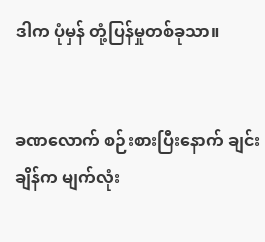ဒါက ပုံမှန် တုံ့ပြန်မှုတစ်ခုသာ။


ခဏလောက် စဉ်းစားပြီးနောက် ချင်းချိန်က မျက်လုံး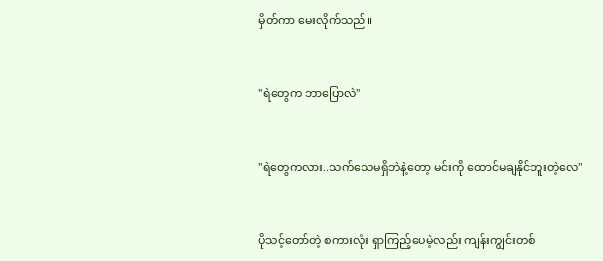မှိတ်ကာ မေးလိုက်သည်။


"ရဲတွေက ဘာပြောလဲ"


"ရဲတွေကလား..သက်သေမရှိဘဲနဲ့တော့ မင်းကို ထောင်မချနိုင်ဘူးတဲ့လေ"


ပိုသင့်တော်တဲ့ စကားလုံး ရှာကြည့်ပေမဲ့လည်း ကျန်းကျွင်းတစ်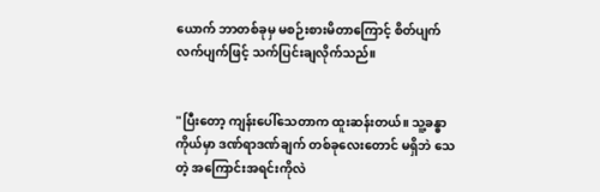ယောက် ဘာတစ်ခုမှ မစဉ်းစားမိတာကြောင့် စိတ်ပျက်လက်ပျက်ဖြင့် သက်ပြင်းချလိုက်သည်။


"ပြီးတော့ ကျန်းပေါ်သေတာက ထူးဆန်းတယ်။ သူ့ခန္ဓာကိုယ်မှာ ဒဏ်ရာဒဏ်ချက် တစ်ခုလေးတောင် မရှိဘဲ သေတဲ့ အကြောင်းအရင်းကိုလဲ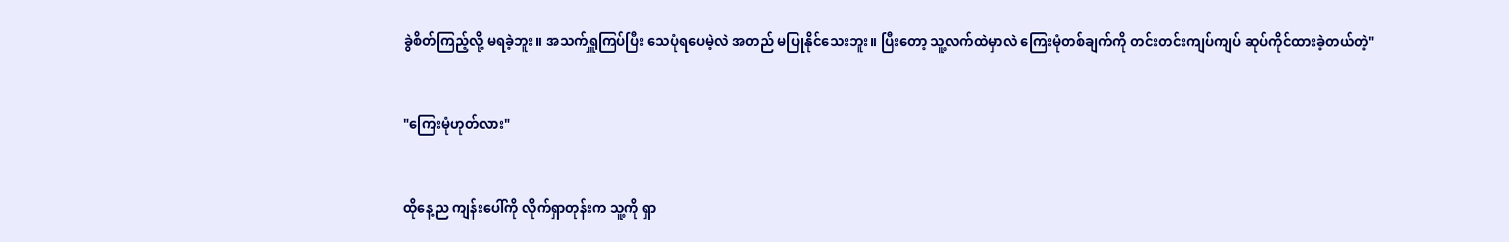ခွဲစိတ်ကြည့်လို့ မရခဲ့ဘူး။ အသက်ရှူကြပ်ပြီး သေပုံရပေမဲ့လဲ အတည် မပြုနိုင်သေးဘူး။ ပြီးတော့ သူ့လက်ထဲမှာလဲ ကြေးမုံတစ်ချက်ကို တင်းတင်းကျပ်ကျပ် ဆုပ်ကိုင်ထားခဲ့တယ်တဲ့"


"ကြေးမုံဟုတ်လား"


ထိုနေ့ည ကျန်းပေါ်ကို လိုက်ရှာတုန်းက သူ့ကို ရှာ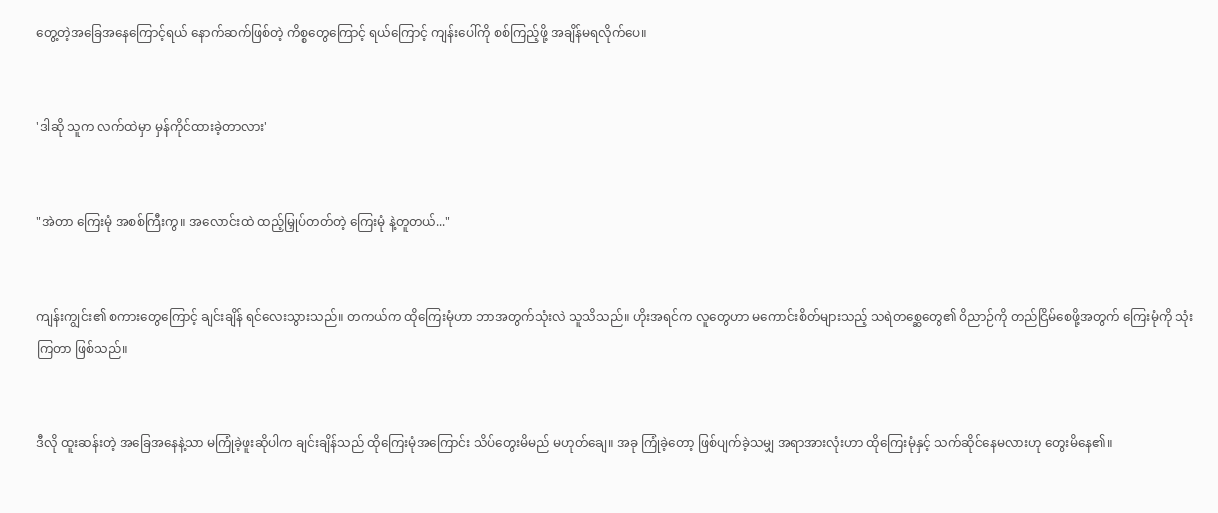တွေ့တဲ့အခြေအနေကြောင့်ရယ် နောက်ဆက်ဖြစ်တဲ့ ကိစ္စတွေကြောင့် ရယ်ကြောင့် ကျန်းပေါ်ကို စစ်ကြည့်ဖို့ အ‌ချိန်မရလိုက်ပေ။


'ဒါဆို သူက လက်ထဲမှာ မှန်ကိုင်ထားခဲ့တာလား'


"အဲတာ ကြေးမုံ အစစ်ကြီးကွ။ အလောင်းထဲ ထည့်မြှုပ်တတ်တဲ့ ကြေးမုံ နဲ့တူတယ်..."


ကျန်းကျွင်း၏ စကားတွေကြောင့် ချင်းချိန် ရင်လေးသွားသည်။ တကယ်က ထိုကြေးမုံဟာ ဘာအတွက်သုံးလဲ သူသိသည်။ ဟိုးအရင်က လူတွေဟာ မကောင်းစိတ်များသည့် သရဲတစ္ဆေတွေ၏ ဝိညာဉ်ကို တည်ငြိမ်စေဖို့အတွက် ကြေးမုံကို သုံးကြတာ ဖြစ်သည်။


ဒီလို ထူးဆန်းတဲ့ အခြေအနေနဲ့သာ မကြုံခဲ့ဖူးဆိုပါက ချင်းချိန်သည် ထိုကြေးမုံအကြောင်း သိပ်တွေးမိမည် မဟုတ်ချေ။ အခု ကြုံခဲ့တော့ ဖြစ်ပျက်ခဲ့သမျှ အရာအားလုံးဟာ ထိုကြေးမုံနှင့် သက်ဆိုင်နေမလားဟု တွေးမိနေ၏။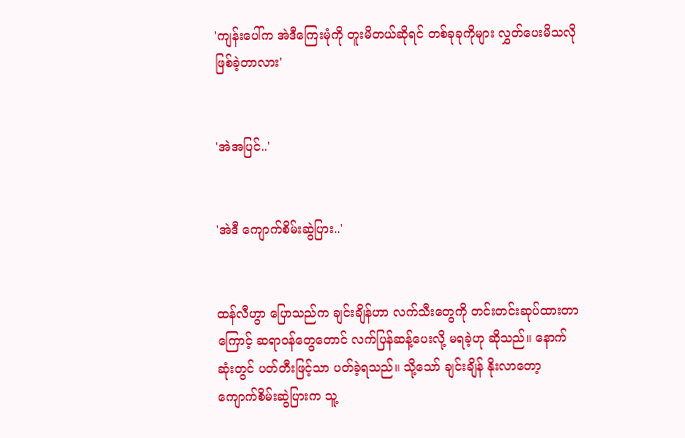'ကျန်းပေါ်က အဲဒီကြေးမုံကို တူးမိတယ်ဆိုရင် တစ်ခုခုကိုများ လွှတ်ပေးမိသလို ဖြစ်ခဲ့တာလား'


'အဲအပြင်..'


'အဲဒီ ကျောက်စိမ်းဆွဲပြား..'


ထန်လီဟွာ ပြောသည်က ချင်းချိန်ဟာ လက်သီးတွေကို တင်းတင်းဆုပ်ထားတာကြောင့် ဆရာဝန်တွေတောင် လက်ပြန်ဆန့်ပေးလို့ မရခဲ့ဟု ဆိုသည်။ နောက်ဆုံး‌တွင် ပတ်တီးဖြင့်သာ ပတ်ခဲ့ရသည်။ သို့သော် ချင်းချိန် နိုးလာတော့ ကျောက်စိမ်းဆွဲပြားက သူ့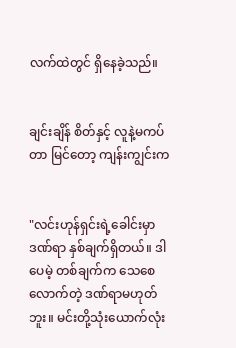လက်ထဲတွင် ရှိနေခဲ့သည်။


ချင်းချိန် စိတ်နှင့် လူနဲ့မကပ်တာ မြင်တော့ ကျန်းကျွင်းက


"လင်းဟုန်ရှင်းရဲ့ခေါင်းမှာ ဒဏ်ရာ နှစ်ချက်ရှိတယ်။ ဒါပေမဲ့ တစ်ချက်က သေစေလောက်တဲ့ ဒဏ်ရာမဟုတ်ဘူး။ မင်းတို့သုံးယောက်လုံး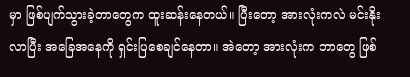မှာ ဖြစ်ပျက်သွားခဲ့တာတွေက ထူးဆန်းနေတယ်။ ပြီးတော့ အားလုံးကလဲ မင်းနိုးလာပြီး အခြေအနေကို ရှင်းပြစေချင်နေတာ။ အဲတော့ အားလုံးက ဘာတွေ ဖြစ်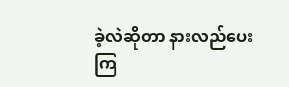ခဲ့လဲဆိုတာ နားလည်ပေးကြ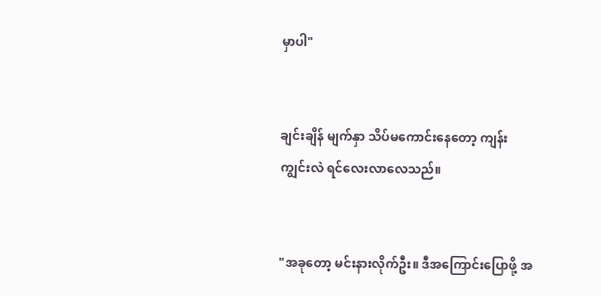မှာပါ"


ချင်းချိန် မျက်နှာ သိပ်မကောင်းနေတော့ ကျန်းကျွင်းလဲ ရင်လေးလာလေသည်။


"အခုတော့ မင်းနားလိုက်ဦး။ ဒီအကြောင်းပြောဖို့ အ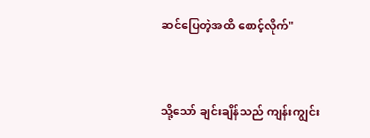ဆင်ပြေတဲ့အထိ စောင့်လိုက်"


သို့သော် ချင်းချိန်သည် ကျန်းကျွင်း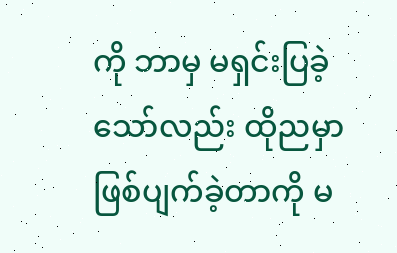ကို ဘာမှ မရှင်းပြခဲ့သော်လည်း ထိုညမှာ ဖြစ်ပျက်ခဲ့တာကို မ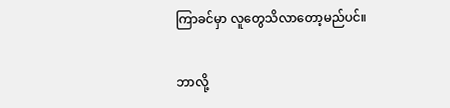ကြာခင်မှာ လူတွေသိလာတော့မည်ပင်။


ဘာလို့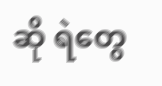ဆို ရဲတွေ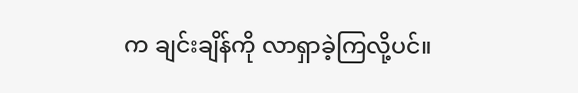က ချင်းချိန်ကို လာရှာခဲ့ကြလို့ပင်။